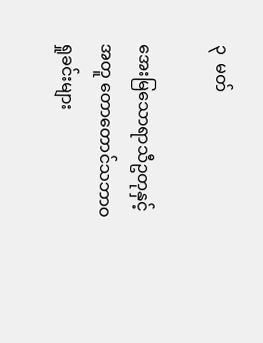၃  မတ်

အေးမြသောရာသီဥတုနှင့်အတူ တောတောင်သဘာဝ ရှုခင်းများ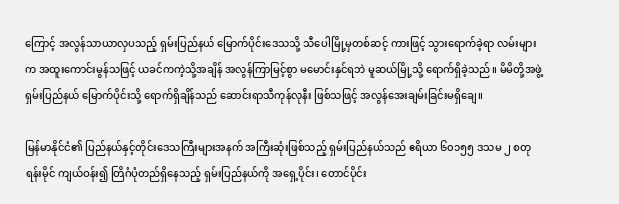ကြောင့် အလွန်သာယာလှပသည့် ရှမ်းပြည်နယ် မြောက်ပိုင်းဒေသသို့ သီပေါမြို့မှတစ်ဆင့် ကားဖြင့် သွားရောက်ခဲ့ရာ လမ်းများက အထူးကောင်းမွန်သဖြင့် ယခင်ကကဲ့သို့အချိန် အလွန်ကြာမြင့်စွာ မမောင်းနှင်ရဘဲ မူဆယ်မြို့သို့ ရောက်ရှိခဲ့သည်။ မိမိတို့အဖွဲ့ ရှမ်းပြည်နယ် မြောက်ပိုင်းသို့ ရောက်ရှိချိန်သည် ဆောင်းရာသီကုန်လုနီး ဖြစ်သဖြင့် အလွန်အေးချမ်းခြင်းမရှိချေ။

မြန်မာနိုင်ငံ၏ ပြည်နယ်နှင့်တိုင်းဒေသကြီးများအနက် အကြီးဆုံးဖြစ်သည့် ရှမ်းပြည်နယ်သည် ဧရိယာ ၆၀၁၅၅ ဒသမ ၂ စတုရန်းမိုင် ကျယ်ဝန်း၍ တြိဂံပုံတည်ရှိနေသည့် ရှမ်းပြည်နယ်ကို အရှေ့ပိုင်း၊ တောင်ပိုင်း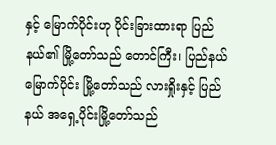နှင့် မြောက်ပိုင်းဟု ပိုင်းခြားထားရာ ပြည်နယ်၏ မြို့တော်သည် တောင်ကြီး၊ ပြည်နယ်မြောက်ပိုင်း မြို့တော်သည် လားရှိုးနှင့် ပြည်နယ် အရှေ့ပိုင်းမြို့တော်သည်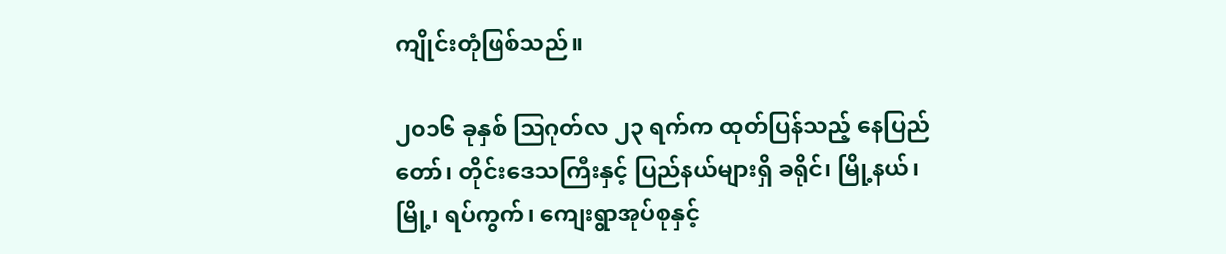ကျိုင်းတုံဖြစ်သည်။

၂၀၁၆ ခုနှစ် ဩဂုတ်လ ၂၃ ရက်က ထုတ်ပြန်သည့် နေပြည်တော်၊ တိုင်းဒေသကြီးနှင့် ပြည်နယ်များရှိ ခရိုင်၊ မြို့နယ်၊ မြို့၊ ရပ်ကွက်၊ ကျေးရွာအုပ်စုနှင့်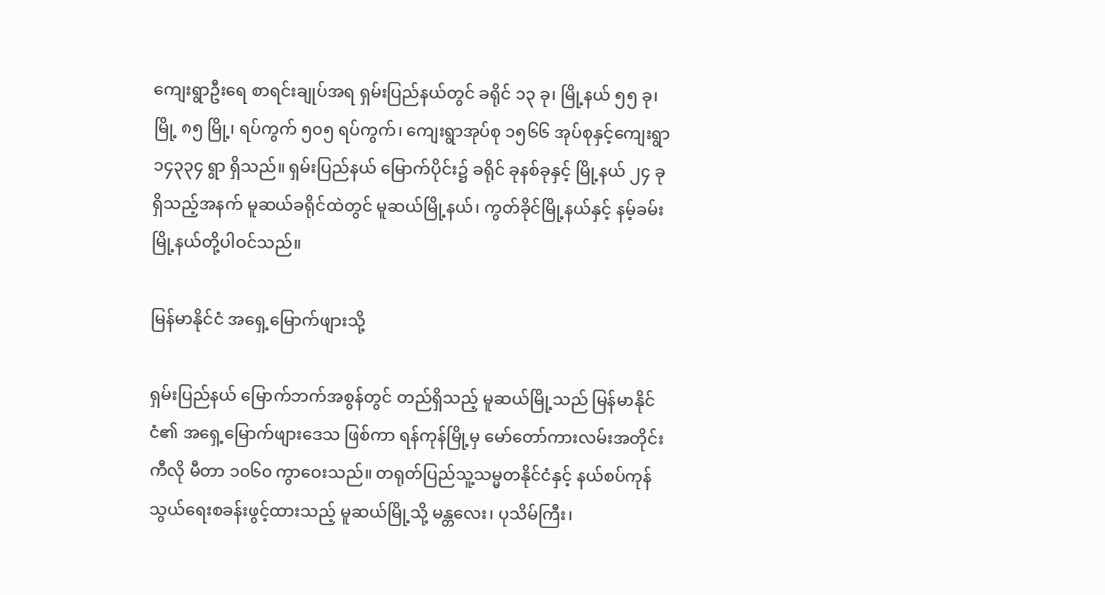ကျေးရွာဦးရေ စာရင်းချုပ်အရ ရှမ်းပြည်နယ်တွင် ခရိုင် ၁၃ ခု၊ မြို့နယ် ၅၅ ခု၊ မြို့ ၈၅ မြို့၊ ရပ်ကွက် ၅၀၅ ရပ်ကွက်၊ ကျေးရွာအုပ်စု ၁၅၆၆ အုပ်စုနှင့်ကျေးရွာ ၁၄၃၃၄ ရွာ ရှိသည်။ ရှမ်းပြည်နယ် မြောက်ပိုင်း၌ ခရိုင် ခုနစ်ခုနှင့် မြို့နယ် ၂၄ ခု ရှိသည့်အနက် မူဆယ်ခရိုင်ထဲတွင် မူဆယ်မြို့နယ်၊ ကွတ်ခိုင်မြို့နယ်နှင့် နမ့်ခမ်းမြို့နယ်တို့ပါဝင်သည်။

မြန်မာနိုင်ငံ အရှေ့မြောက်ဖျားသို့

ရှမ်းပြည်နယ် မြောက်ဘက်အစွန်တွင် တည်ရှိသည့် မူဆယ်မြို့သည် မြန်မာနိုင်ငံ၏ အရှေ့မြောက်ဖျားဒေသ ဖြစ်ကာ ရန်ကုန်မြို့မှ မော်တော်ကားလမ်းအတိုင်း ကီလို မီတာ ၁၀၆၀ ကွာဝေးသည်။ တရုတ်ပြည်သူ့သမ္မတနိုင်ငံနှင့် နယ်စပ်ကုန်သွယ်ရေးစခန်းဖွင့်ထားသည့် မူဆယ်မြို့သို့ မန္တလေး၊ ပုသိမ်ကြီး၊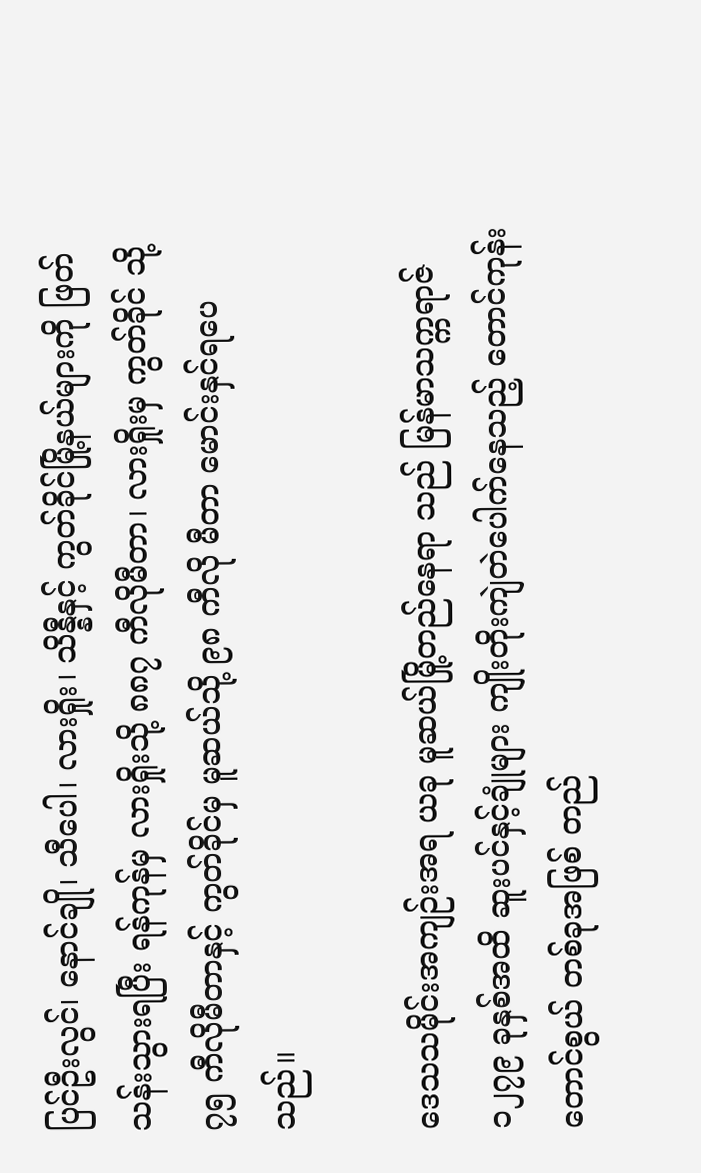ပြင်ဦးလွင်၊ နောင်ချို၊ သီပေါ၊ လားရှိုး၊ သိန္နီနှင့် ကွတ်ခိုင်မြို့နယ်များကို ဖြတ်သန်းသွားရပြီး ရန်ကုန်မှ လားရှိုးသို့ ၈၈၇ ကီလိုမီတာ၊ လားရှိုးမှ ကွတ်ခိုင် သို့ ၇၅ ကီလိုမီတာနှင့် ကွတ်ခိုင်မှ မူဆယ်သို့ ၉၈ ကီလို မီတာ မောင်းနှင်ရပေသည်။

ဒေသသမိုင်းအကျဉ်းအရ ယခု မူဆယ်မြို့တည်နေရာ သည် မြန်မာသက္ကရာဇ် ၁၂၇၉ ခုနှစ်အထိ ဆူးပင်နှင့်ချုံများ ကျိုးတိုးကျဲတဲပေါက်နေသည့် တောင်ကုန်းတောင်စွယ် တစ်ခုအဖြစ် တည်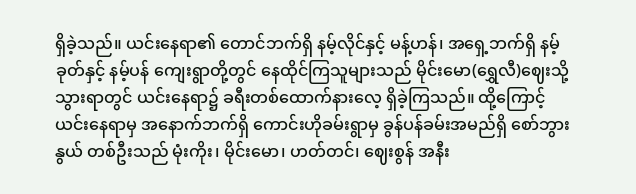ရှိခဲ့သည်။ ယင်းနေရာ၏ တောင်ဘက်ရှိ နမ့်လိုင်နှင့် မန့်ဟန်၊ အရှေ့ဘက်ရှိ နမ့်ခုတ်နှင့် နမ့်ပန် ကျေးရွာတို့တွင် နေထိုင်ကြသူများသည် မိုင်းမော(ရွှေလီ)ဈေးသို့သွားရာတွင် ယင်းနေရာ၌ ခရီးတစ်ထောက်နားလေ့ ရှိခဲ့ကြသည်။ ထို့ကြောင့် ယင်းနေရာမှ အနောက်ဘက်ရှိ ကောင်းဟိုခမ်းရွာမှ ခွန်ပန်ခမ်းအမည်ရှိ စော်ဘွားနွယ် တစ်ဦးသည် မုံးကိုး၊ မိုင်းမော၊ ဟတ်တင်၊ ဈေးစွန် အနီး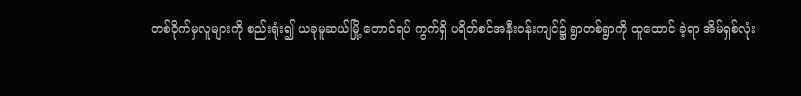တစ်ဝိုက်မှလူများကို စည်းရုံး၍ ယခုမူဆယ်မြို့ တောင်ရပ် ကွက်ရှိ ပရိတ်စင်အနီးဝန်းကျင်၌ ရွာတစ်ရွာကို ထူထောင် ခဲ့ရာ အိမ်ရှစ်လုံး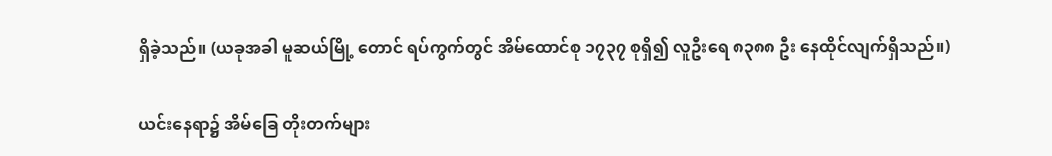ရှိခဲ့သည်။ (ယခုအခါ မူဆယ်မြို့ တောင် ရပ်ကွက်တွင် အိမ်ထောင်စု ၁၇၃၇ စုရှိ၍ လူဦးရေ ၈၃၈၈ ဦး နေထိုင်လျက်ရှိသည်။)

ယင်းနေရာ၌ အိမ်ခြေ တိုးတက်များ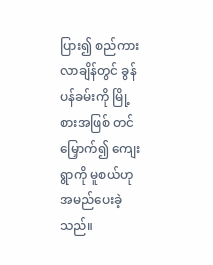ပြား၍ စည်ကား လာချိန်တွင် ခွန်ပန်ခမ်းကို မြို့စားအဖြစ် တင်မြှောက်၍ ကျေးရွာကို မူစယ်ဟု အမည်ပေးခဲ့သည်။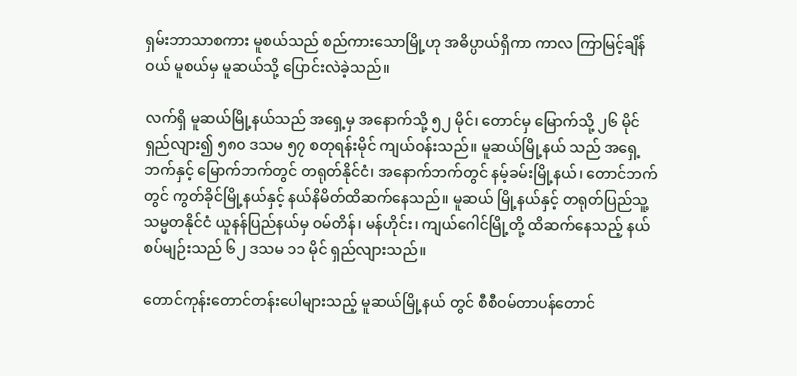ရှမ်းဘာသာစကား မူစယ်သည် စည်ကားသောမြို့ဟု အဓိပ္ပာယ်ရှိကာ ကာလ ကြာမြင့်ချိန်ဝယ် မူစယ်မှ မူဆယ်သို့ ပြောင်းလဲခဲ့သည်။

လက်ရှိ မူဆယ်မြို့နယ်သည် အရှေ့မှ အနောက်သို့ ၅၂ မိုင်၊ တောင်မှ မြောက်သို့ ၂၆ မိုင် ရှည်လျား၍ ၅၈၀ ဒသမ ၅၇ စတုရန်းမိုင် ကျယ်ဝန်းသည်။ မူဆယ်မြို့နယ် သည် အရှေ့ဘက်နှင့် မြောက်ဘက်တွင် တရုတ်နိုင်ငံ၊ အနောက်ဘက်တွင် နမ့်ခမ်းမြို့နယ်၊ တောင်ဘက်တွင် ကွတ်ခိုင်မြို့နယ်နှင့် နယ်နိမိတ်ထိဆက်နေသည်။ မူဆယ် မြို့နယ်နှင့် တရုတ်ပြည်သူ့သမ္မတနိုင်ငံ ယူနန်ပြည်နယ်မှ ဝမ်တိန်၊ မန်ဟိုင်း၊ ကျယ်ဂေါင်မြို့တို့ ထိဆက်နေသည့် နယ်စပ်မျဉ်းသည် ၆၂ ဒသမ ၁၁ မိုင် ရှည်လျားသည်။

တောင်ကုန်းတောင်တန်းပေါများသည့် မူဆယ်မြို့နယ် တွင် စီစီဝမ်တာပန်တောင်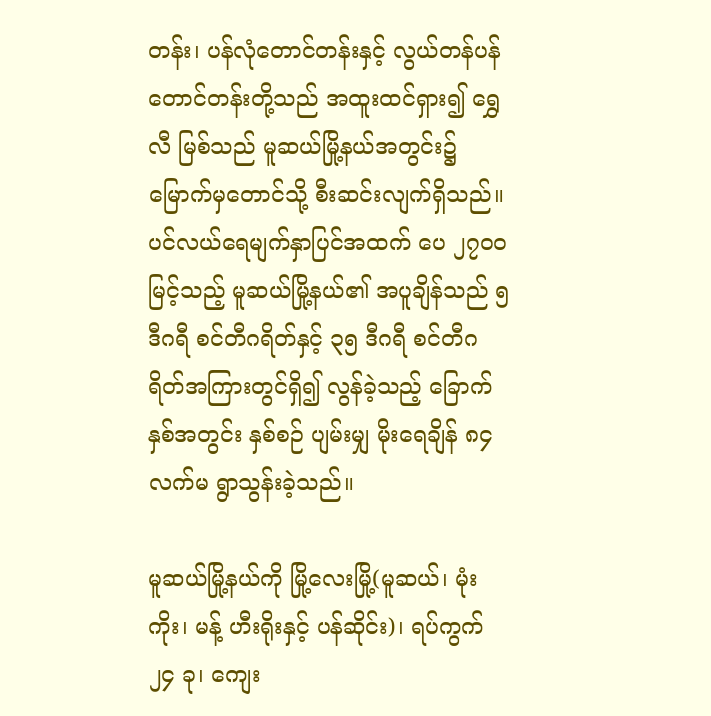တန်း၊ ပန်လုံတောင်တန်းနှင့် လွယ်တန်ပန်တောင်တန်းတို့သည် အထူးထင်ရှား၍ ရွှေလီ မြစ်သည် မူဆယ်မြို့နယ်အတွင်း၌ မြောက်မှတောင်သို့ စီးဆင်းလျက်ရှိသည်။ ပင်လယ်ရေမျက်နှာပြင်အထက် ပေ ၂၇၀၀ မြင့်သည့် မူဆယ်မြို့နယ်၏ အပူချိန်သည် ၅ ဒီဂရီ စင်တီဂရိတ်နှင့် ၃၅ ဒီဂရီ စင်တီဂရိတ်အကြားတွင်ရှိ၍ လွန်ခဲ့သည့် ခြောက်နှစ်အတွင်း နှစ်စဉ် ပျမ်းမျှ မိုးရေချိန် ၈၄ လက်မ ရွာသွန်းခဲ့သည်။

မူဆယ်မြို့နယ်ကို မြို့လေးမြို့(မူဆယ်၊ မုံးကိုး၊ မန့် ဟီးရိုးနှင့် ပန်ဆိုင်း)၊ ရပ်ကွက် ၂၄ ခု၊ ကျေး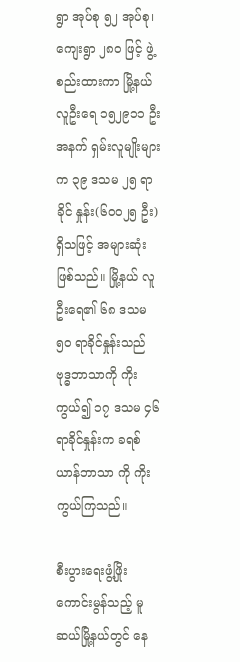ရွာ အုပ်စု ၅၂ အုပ်စု၊ ကျေးရွာ ၂၈၀ ဖြင့် ဖွဲ့စည်းထားကာ မြို့နယ်လူဦးရေ ၁၅၂၉၁၁ ဦးအနက် ရှမ်းလူမျိုးများက ၃၉ ဒသမ ၂၅ ရာခိုင် နှုန်း(၆၀၀၂၅ ဦး)ရှိသဖြင့် အများဆုံးဖြစ်သည်။ မြို့နယ် လူဦးရေ၏ ၆၈ ဒသမ ၅၀ ရာခိုင်နှုန်းသည် ဗုဒ္ဓဘာသာကို ကိုးကွယ်၍ ၁၇ ဒသမ ၄၆ ရာခိုင်နှုန်းက ခရစ်ယာန်ဘာသာ ကို ကိုးကွယ်ကြသည်။

စီးပွားရေးဖွံ့ဖြိုးကောင်းမွန်သည့် မူဆယ်မြို့နယ်တွင် နေ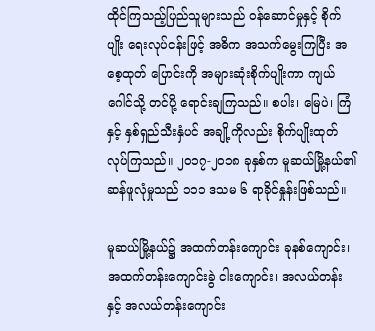ထိုင်ကြသည့်ပြည်သူများသည် ဝန်ဆောင်မှုနှင့် စိုက်ပျိုး ရေးလုပ်ငန်းဖြင့် အဓိက အသက်မွေးကြပြီး အစေ့ထုတ် ပြောင်းကို အများဆုံးစိုက်ပျိုးကာ ကျယ်ဂေါင်သို့ တင်ပို့ ရောင်းချကြသည်။ စပါး၊ မြေပဲ၊ ကြံနှင့် နှစ်ရှည်သီးနှံပင် အချို့ကိုလည်း စိုက်ပျိုးထုတ်လုပ်ကြသည်။ ၂၀၁၇-၂၀၁၈ ခုနှစ်က မူဆယ်မြို့နယ်၏ ဆန်ဖူလုံမှုသည် ၁၁၁ ဒသမ ၆ ရာခိုင်နှုန်းဖြစ်သည်။

မူဆယ်မြို့နယ်၌ အထက်တန်းကျောင်း ခုနစ်ကျောင်း၊ အထက်တန်းကျောင်းခွဲ ငါးကျောင်း၊ အလယ်တန်းနှင့် အလယ်တန်းကျောင်း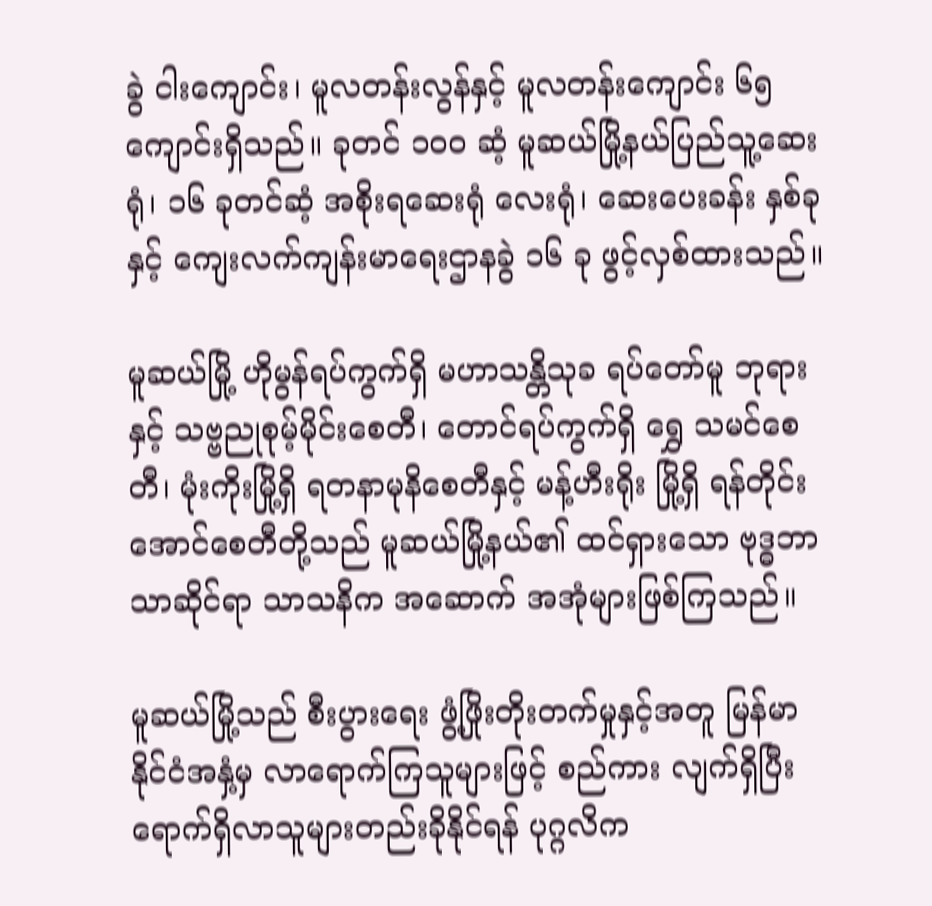ခွဲ ငါးကျောင်း၊ မူလတန်းလွန်နှင့် မူလတန်းကျောင်း ၆၅ ကျောင်းရှိသည်။ ခုတင် ၁၀၀ ဆံ့ မူဆယ်မြို့နယ်ပြည်သူ့ဆေးရုံ၊ ၁၆ ခုတင်ဆံ့ အစိုးရဆေးရုံ လေးရုံ၊ ဆေးပေးခန်း နှစ်ခုနှင့် ကျေးလက်ကျန်းမာရေးဌာနခွဲ ၁၆ ခု ဖွင့်လှစ်ထားသည်။

မူဆယ်မြို့ ဟိုမွန်ရပ်ကွက်ရှိ မဟာသန္တိသုခ ရပ်တော်မူ ဘုရားနှင့် သဗ္ဗညုစုမ့်မိုင်းစေတီ၊ တောင်ရပ်ကွက်ရှိ ရွှေ သမင်စေတီ၊ မုံးကိုးမြို့ရှိ ရတနာမုနိစေတီနှင့် မန့်ဟီးရိုး မြို့ရှိ ရန်တိုင်းအောင်စေတီတို့သည် မူဆယ်မြို့နယ်၏ ထင်ရှားသော ဗုဒ္ဓဘာသာဆိုင်ရာ သာသနိက အဆောက် အအုံများဖြစ်ကြသည်။

မူဆယ်မြို့သည် စီးပွားရေး ဖွံ့ဖြိုးတိုးတက်မှုနှင့်အတူ မြန်မာနိုင်ငံအနှံ့မှ လာရောက်ကြသူများဖြင့် စည်ကား လျက်ရှိပြီး ရောက်ရှိလာသူများတည်းခိုနိုင်ရန် ပုဂ္ဂလိက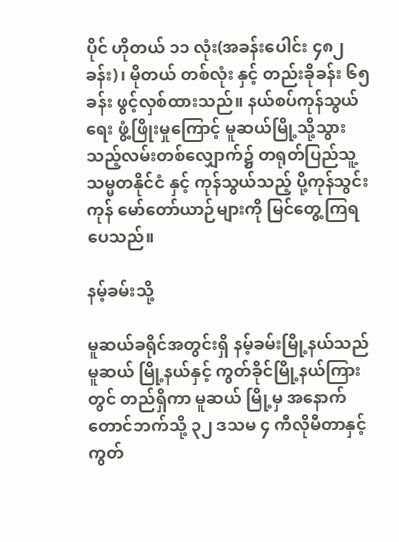ပိုင် ဟိုတယ် ၁၁ လုံး(အခန်းပေါင်း ၄၈၂ ခန်း)၊ မိုတယ် တစ်လုံး နှင့် တည်းခိုခန်း ၆၅ ခန်း ဖွင့်လှစ်ထားသည်။ နယ်စပ်ကုန်သွယ်ရေး ဖွံ့ဖြိုးမှုကြောင့် မူဆယ်မြို့သို့သွားသည့်လမ်းတစ်လျှောက်၌ တရုတ်ပြည်သူ့သမ္မတနိုင်ငံ နှင့် ကုန်သွယ်သည့် ပို့ကုန်သွင်းကုန် မော်တော်ယာဉ်များကို မြင်တွေ့ကြရပေသည်။

နမ့်ခမ်းသို့

မူဆယ်ခရိုင်အတွင်းရှိ နမ့်ခမ်းမြို့နယ်သည် မူဆယ် မြို့နယ်နှင့် ကွတ်ခိုင်မြို့နယ်ကြားတွင် တည်ရှိကာ မူဆယ် မြို့မှ အနောက်တောင်ဘက်သို့ ၃၂ ဒသမ ၄ ကီလိုမီတာနှင့် ကွတ်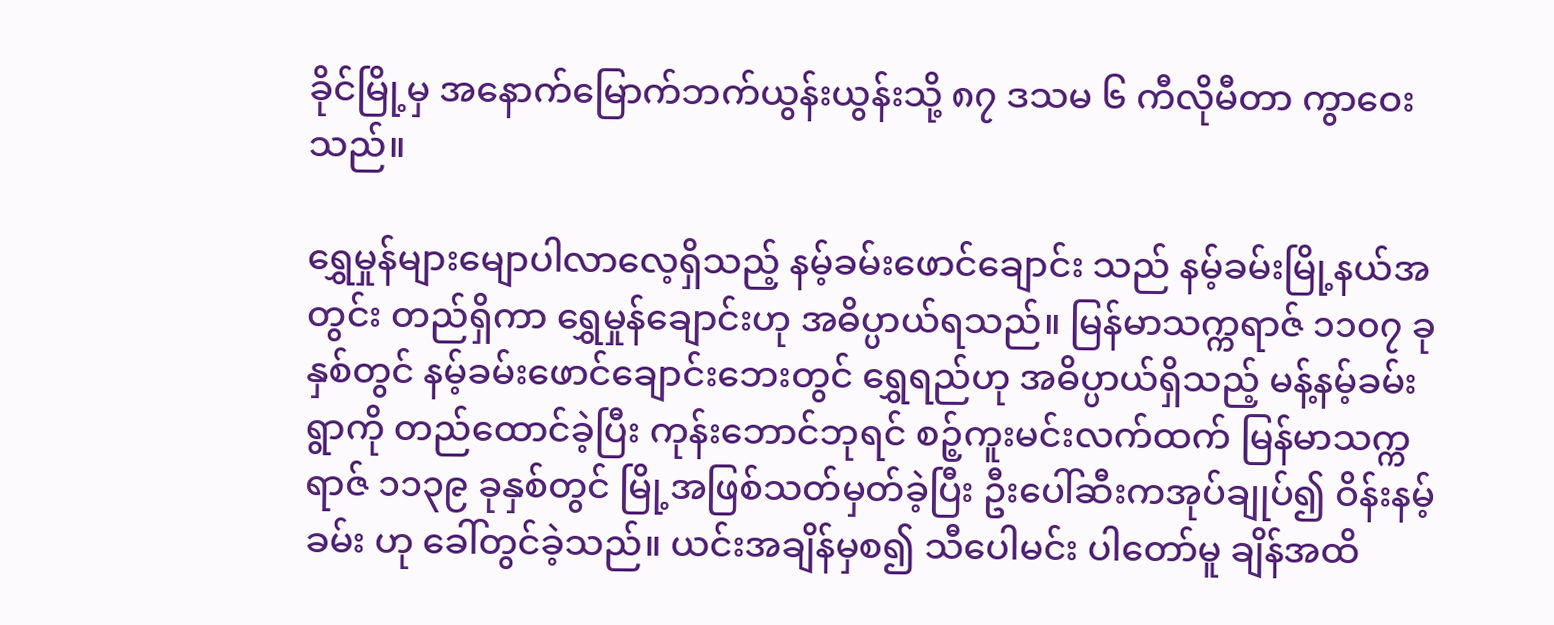ခိုင်မြို့မှ အနောက်မြောက်ဘက်ယွန်းယွန်းသို့ ၈၇ ဒသမ ၆ ကီလိုမီတာ ကွာဝေးသည်။

ရွှေမှုန်များမျောပါလာလေ့ရှိသည့် နမ့်ခမ်းဖောင်ချောင်း သည် နမ့်ခမ်းမြို့နယ်အတွင်း တည်ရှိကာ ရွှေမှုန်ချောင်းဟု အဓိပ္ပာယ်ရသည်။ မြန်မာသက္ကရာဇ် ၁၁၀၇ ခုနှစ်တွင် နမ့်ခမ်းဖောင်ချောင်းဘေးတွင် ရွှေရည်ဟု အဓိပ္ပာယ်ရှိသည့် မန့်နမ့်ခမ်းရွာကို တည်ထောင်ခဲ့ပြီး ကုန်းဘောင်ဘုရင် စဉ့်ကူးမင်းလက်ထက် မြန်မာသက္ကရာဇ် ၁၁၃၉ ခုနှစ်တွင် မြို့အဖြစ်သတ်မှတ်ခဲ့ပြီး ဦးပေါ်ဆီးကအုပ်ချုပ်၍ ဝိန်းနမ့်ခမ်း ဟု ခေါ်တွင်ခဲ့သည်။ ယင်းအချိန်မှစ၍ သီပေါမင်း ပါတော်မူ ချိန်အထိ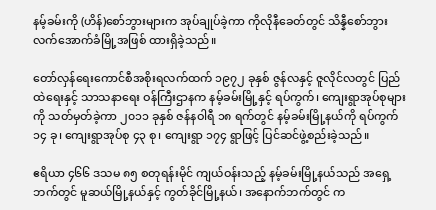နမ့်ခမ်းကို (ဟိန်)စော်ဘွားများက အုပ်ချုပ်ခဲ့ကာ ကိုလိုနီခေတ်တွင် သိန္နီစော်ဘွား လက်အောက်ခံမြို့အဖြစ် ထားရှိခဲ့သည်။

တော်လှန်ရေးကောင်စီအစိုးရလက်ထက် ၁၉၇၂ ခုနှစ် ဇွန်လနှင့် ဇူလိုင်လတွင် ပြည်ထဲရေးနှင့် သာသနာရေး ဝန်ကြီးဌာနက နမ့်ခမ်းမြို့နှင့် ရပ်ကွက်၊ ကျေးရွာအုပ်စုများ ကို သတ်မှတ်ခဲ့ကာ ၂၀၁၁ ခုနှစ် ဇန်နဝါရီ ၁၈ ရက်တွင် နမ့်ခမ်းမြို့နယ်ကို ရပ်ကွက် ၁၄ ခု၊ ကျေးရွာအုပ်စု ၄၃ စု၊ ကျေးရွာ ၁၇၄ ရွာဖြင့် ပြင်ဆင်ဖွဲ့စည်းခဲ့သည်။

ဧရိယာ ၄၆၆ ဒသမ ၈၅ စတုရန်းမိုင် ကျယ်ဝန်းသည့် နမ့်ခမ်းမြို့နယ်သည် အရှေ့ဘက်တွင် မူဆယ်မြို့နယ်နှင့် ကွတ်ခိုင်မြို့နယ်၊ အနောက်ဘက်တွင် က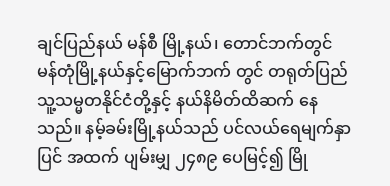ချင်ပြည်နယ် မန်စီ မြို့နယ်၊ တောင်ဘက်တွင် မန်တုံမြို့နယ်နှင့်မြောက်ဘက် တွင် တရုတ်ပြည်သူ့သမ္မတနိုင်ငံတို့နှင့် နယ်နိမိတ်ထိဆက် နေသည်။ နမ့်ခမ်းမြို့နယ်သည် ပင်လယ်ရေမျက်နှာပြင် အထက် ပျမ်းမျှ ၂၄၈၉ ပေမြင့်၍ မြို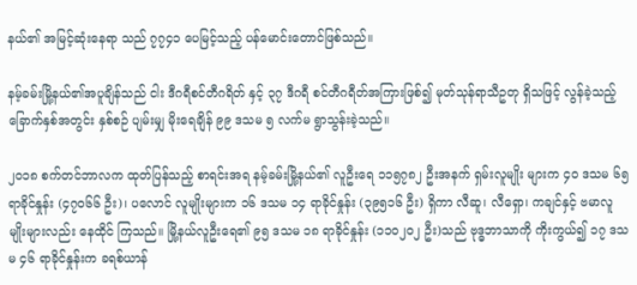နယ်၏ အမြင့်ဆုံးနေရာ သည် ၇၇၄၁ ပေမြင့်သည့် ပန်မောင်းတောင်ဖြစ်သည်။

နမ့်ခမ်းမြို့နယ်၏အပူချိန်သည် ငါး ဒီဂရီစင်တီဂရိတ် နှင့် ၃၇ ဒီဂရီ စင်တီဂရီတ်အကြားဖြစ်၍ မုတ်သုန်ရာသီဥတု ရှိသဖြင့် လွန်ခဲ့သည့် ခြောက်နှစ်အတွင်း နှစ်စဉ် ပျမ်းမျှ မိုးရေချိန် ၉၉ ဒသမ ၅ လက်မ ရွာသွန်းခဲ့သည်။

၂၀၁၈ စက်တင်ဘာလက ထုတ်ပြန်သည့် စာရင်းအရ နမ့်ခမ်းမြို့နယ်၏ လူဦးရေ ၁၁၅၇၈၂ ဦးအနက် ရှမ်းလူမျိုး များက ၄၀ ဒသမ ၆၅ ရာခိုင်နှုန်း (၄၇၀၆၆ ဦး)၊ ပလောင် လူမျိုးများက ၁၆ ဒသမ ၁၄ ရာခိုင်နှုန်း (၃၉၅၁၆ ဦး) ရှိကာ လီဆူ၊ လီရှော၊ ကချင်နှင့် ဗမာလူမျိုးများလည်း နေထိုင် ကြသည်။ မြို့နယ်လူဦးရေ၏ ၉၅ ဒသမ ၁၈ ရာခိုင်နှုန်း (၁၁၀၂၀၂ ဦး)သည် ဗုဒ္ဓဘာသာကို ကိုးကွယ်၍ ၁၇ ဒသမ ၄၆ ရာခိုင်နှုန်းက ခရစ်ယာန်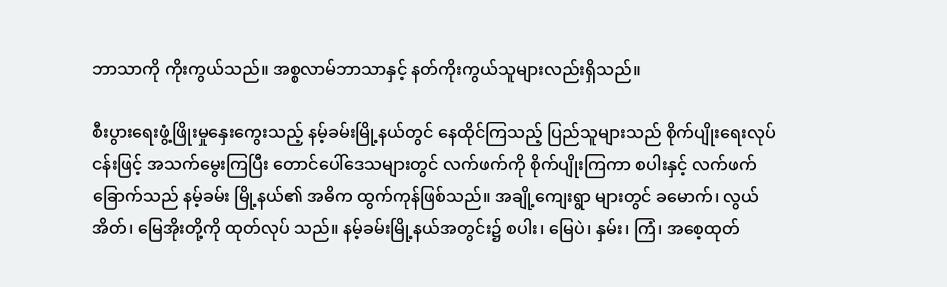ဘာသာကို ကိုးကွယ်သည်။ အစ္စလာမ်ဘာသာနှင့် နတ်ကိုးကွယ်သူများလည်းရှိသည်။

စီးပွားရေးဖွံ့ဖြိုးမှုနှေးကွေးသည့် နမ့်ခမ်းမြို့နယ်တွင် နေထိုင်ကြသည့် ပြည်သူများသည် စိုက်ပျိုးရေးလုပ်ငန်းဖြင့် အသက်မွေးကြပြီး တောင်ပေါ်ဒေသများတွင် လက်ဖက်ကို စိုက်ပျိုးကြကာ စပါးနှင့် လက်ဖက်ခြောက်သည် နမ့်ခမ်း မြို့နယ်၏ အဓိက ထွက်ကုန်ဖြစ်သည်။ အချို့ကျေးရွာ များတွင် ခမောက်၊ လွယ်အိတ်၊ မြေအိုးတို့ကို ထုတ်လုပ် သည်။ နမ့်ခမ်းမြို့နယ်အတွင်း၌ စပါး၊ မြေပဲ၊ နှမ်း၊ ကြံ၊ အစေ့ထုတ်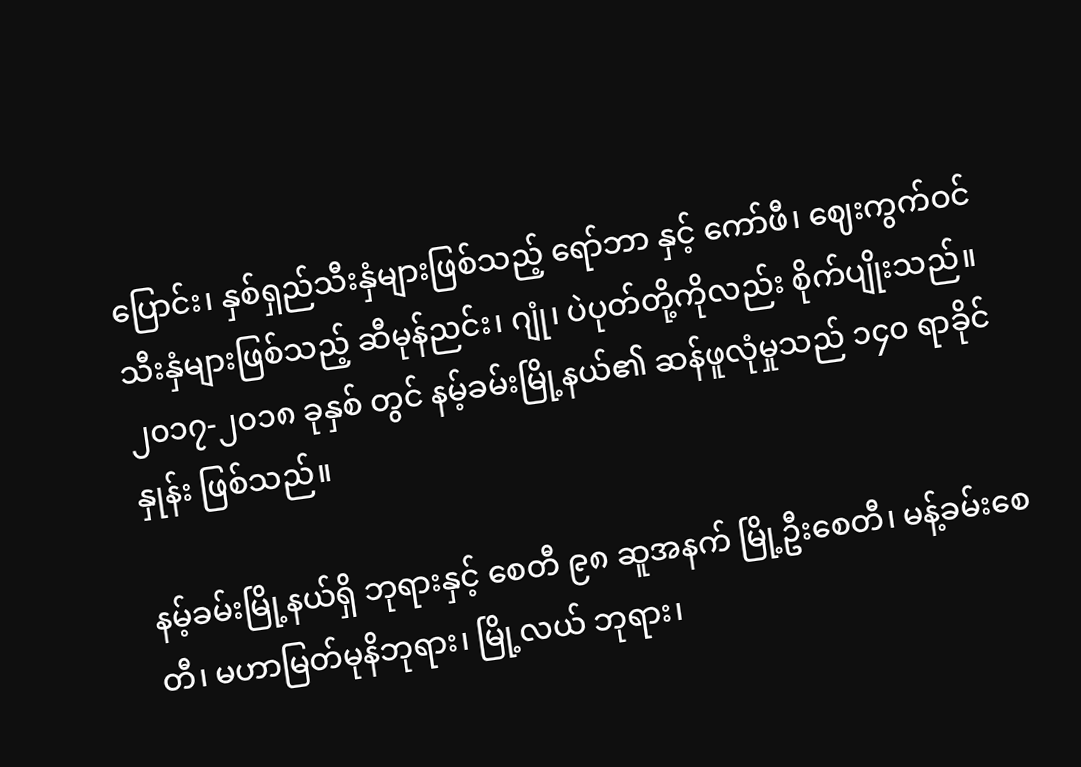ပြောင်း၊ နှစ်ရှည်သီးနှံများဖြစ်သည့် ‌ရော်ဘာ နှင့် ကော်ဖီ၊ ဈေးကွက်ဝင်သီးနှံများဖြစ်သည့် ဆီမုန်ညင်း၊ ဂျုံ၊ ပဲပုတ်တို့ကိုလည်း စိုက်ပျိုးသည်။ ၂၀၁၇-၂၀၁၈ ခုနှစ် တွင် နမ့်ခမ်းမြို့နယ်၏ ဆန်ဖူလုံမှုသည် ၁၄၀ ရာခိုင်နှုန်း ဖြစ်သည်။

နမ့်ခမ်းမြို့နယ်ရှိ ဘုရားနှင့် စေတီ ၉၈ ဆူအနက် မြို့ဦးစေတီ၊ မန့်ခမ်းစေတီ၊ မဟာမြတ်မုနိဘုရား၊ မြို့လယ် ဘုရား၊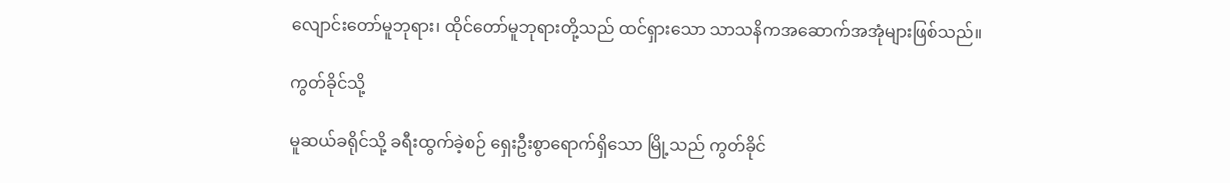လျောင်းတော်မူဘုရား၊ ထိုင်တော်မူဘုရားတို့သည် ထင်ရှားသော သာသနိကအဆောက်အအုံများဖြစ်သည်။

ကွတ်ခိုင်သို့

မူဆယ်ခရိုင်သို့ ခရီးထွက်ခဲ့စဉ် ရှေးဦးစွာရောက်ရှိသော မြို့သည် ကွတ်ခိုင်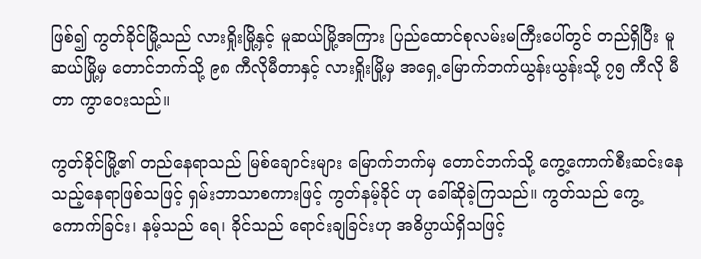ဖြစ်၍ ကွတ်ခိုင်မြို့သည် လားရှိုးမြို့နှင့် မူဆယ်မြို့အကြား ပြည်ထောင်စုလမ်းမကြီးပေါ်တွင် တည်ရှိပြီး မူဆယ်မြို့မှ တောင်ဘက်သို့ ၉၈ ကီလိုမီတာနှင့် လားရှိုးမြို့မှ အရှေ့မြောက်ဘက်ယွန်းယွန်းသို့ ၇၅ ကီလို မီတာ ကွာဝေးသည်။

ကွတ်ခိုင်မြို့၏ တည်နေရာသည် မြစ်ချောင်းများ မြောက်ဘက်မှ တောင်ဘက်သို့ ကွေ့ကောက်စီးဆင်းနေ သည့်နေရာဖြစ်သဖြင့် ရှမ်းဘာသာစကားဖြင့် ကွတ်နမ့်ခိုင် ဟု ခေါ်ဆိုခဲ့ကြသည်။ ကွတ်သည် ကွေ့ကောက်ခြင်း၊ နမ့်သည် ရေ၊ ခိုင်သည် ရောင်းချခြင်းဟု အဓိပ္ပာယ်ရှိသဖြင့်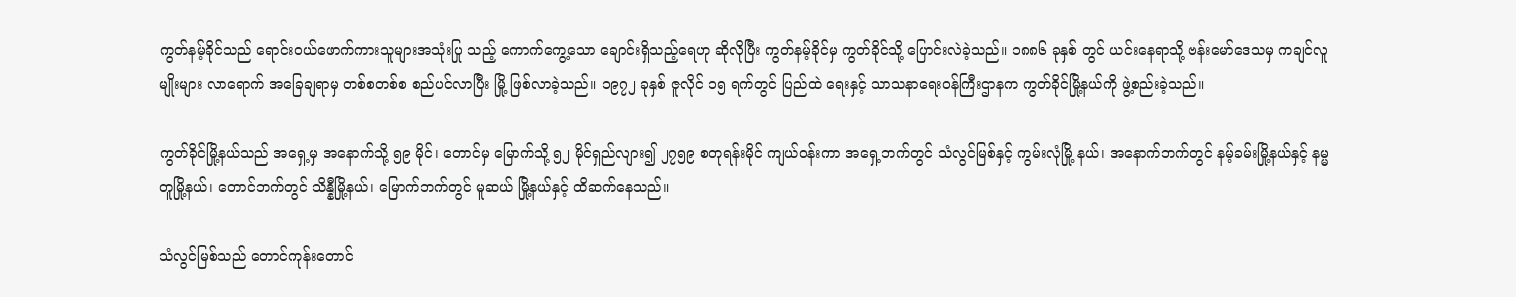ကွတ်နမ့်ခိုင်သည် ရောင်းဝယ်ဖောက်ကားသူများအသုံးပြု သည့် ကောက်ကွေ့သော ချောင်းရှိသည့်ရေဟု ဆိုလိုပြီး ကွတ်နမ့်ခိုင်မှ ကွတ်ခိုင်သို့ ပြောင်းလဲခဲ့သည်။ ၁၈၈၆ ခုနှစ် တွင် ယင်းနေရာသို့ ဗန်းမော်ဒေသမှ ကချင်လူမျိုးများ လာရောက် အခြေချရာမှ တစ်စတစ်စ စည်ပင်လာပြီး မြို့ ဖြစ်လာခဲ့သည်။ ၁၉၇၂ ခုနှစ် ဇူလိုင် ၁၅ ရက်တွင် ပြည်ထဲ ရေးနှင့် သာသနာရေးဝန်ကြီးဌာနက ကွတ်ခိုင်မြို့နယ်ကို ဖွဲ့စည်းခဲ့သည်။

ကွတ်ခိုင်မြို့နယ်သည် အရှေ့မှ အနောက်သို့ ၅၉ မိုင်၊ တောင်မှ မြောက်သို့ ၅၂ မိုင်ရှည်လျား၍ ၂၇၅၉ စတုရန်းမိုင် ကျယ်ဝန်းကာ အရှေ့ဘက်တွင် သံလွင်မြစ်နှင့် ကွမ်းလုံမြို့ နယ်၊ အနောက်ဘက်တွင် နမ့်ခမ်းမြို့နယ်နှင့် နမ္မတူမြို့နယ်၊ တောင်ဘက်တွင် သိန္နီမြို့နယ်၊ မြောက်ဘက်တွင် မူဆယ် မြို့နယ်နှင့် ထိဆက်နေသည်။

သံလွင်မြစ်သည် တောင်ကုန်းတောင်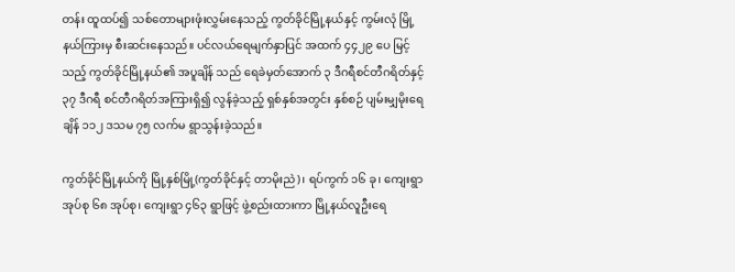တန်း ထူထပ်၍ သစ်တောများဖုံးလွှမ်းနေသည့် ကွတ်ခိုင်မြို့နယ်နှင့် ကွမ်းလုံ မြို့နယ်ကြားမှ စီးဆင်းနေသည်။ ပင်လယ်ရေမျက်နှာပြင် အထက် ၄၄၂၉ ပေ မြင့်သည့် ကွတ်ခိုင်မြို့နယ်၏ အပူချိန် သည် ရေခဲမှတ်အောက် ၃ ဒီဂရီစင်တီဂရိတ်နှင့် ၃၇ ဒီဂရီ စင်တီဂရိတ်အကြားရှိ၍ လွန်ခဲ့သည့် ရှစ်နှစ်အတွင်း နှစ်စဉ် ပျမ်းမျှမိုးရေချိန် ၁၁၂ ဒသမ ၇၅ လက်မ ရွာသွန်းခဲ့သည်။

ကွတ်ခိုင်မြို့နယ်ကို မြို့နှစ်မြို့(ကွတ်ခိုင်နှင့် တာမိုးညဲ)၊ ရပ်ကွက် ၁၆ ခု၊ ကျေးရွာအုပ်စု ၆၈ အုပ်စု၊ ကျေးရွာ ၄၆၃ ရွာဖြင့် ဖွဲ့စည်းထားကာ မြို့နယ်လူဦးရေ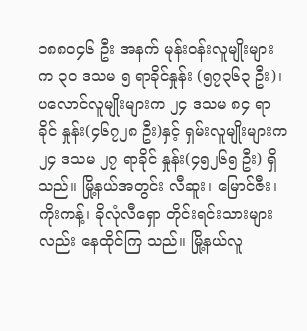၁၈၈၀၄၆ ဦး အနက် မုန်းဝန်းလူမျိုးများက ၃၀ ဒသမ ၅ ရာခိုင်နှုန်း (၅၇၃၆၃ ဦး)၊ ပလောင်လူမျိုးများက ၂၄ ဒသမ ၈၄ ရာခိုင် နှုန်း(၄၆၇၂၈ ဦး)နှင့် ရှမ်းလူမျိုးများက ၂၄ ဒသမ ၂၇ ရာခိုင် နှုန်း(၄၅၂၆၅ ဦး) ရှိသည်။ မြို့နယ်အတွင်း လီဆူး၊ မြောင်ဇီး၊ ကိုးကန့်၊ ခိုလုံလီရှော တိုင်းရင်းသားများလည်း နေထိုင်ကြ သည်။ မြို့နယ်လူ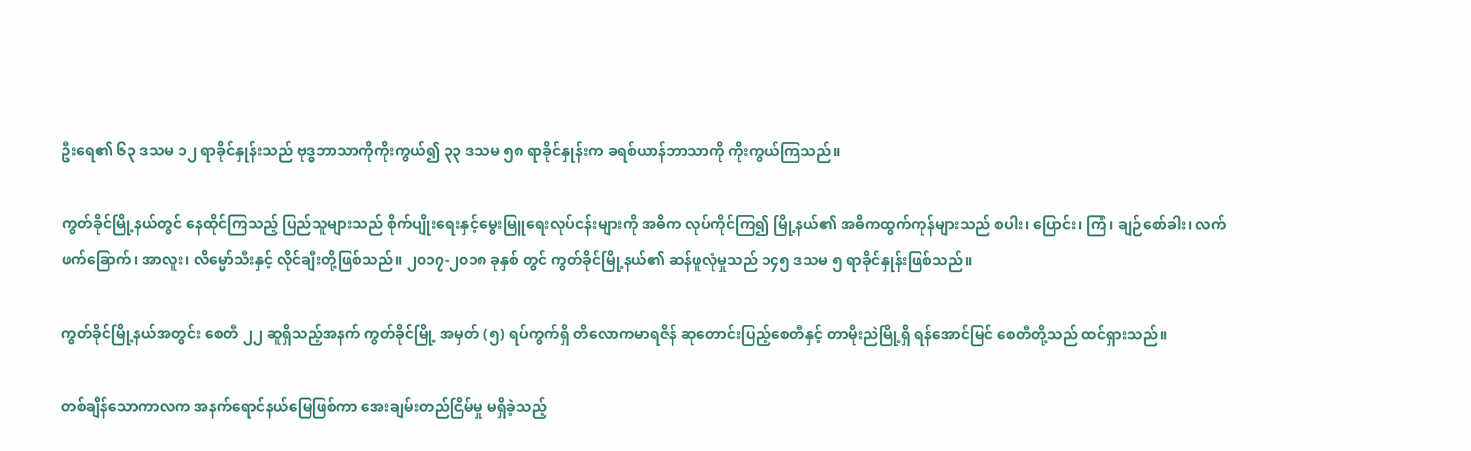ဦးရေ၏ ၆၃ ဒသမ ၁၂ ရာခိုင်နှုန်းသည် ဗုဒ္ဓဘာသာကိုကိုးကွယ်၍ ၃၃ ဒသမ ၅၈ ရာခိုင်နှုန်းက ခရစ်ယာန်ဘာသာကို ကိုးကွယ်ကြသည်။

ကွတ်ခိုင်မြို့နယ်တွင် နေထိုင်ကြသည့် ပြည်သူများသည် စိုက်ပျိုးရေးနှင့်မွေးမြူရေးလုပ်ငန်းများကို အဓိက လုပ်ကိုင်ကြ၍ မြို့နယ်၏ အဓိကထွက်ကုန်များသည် စပါး၊ ပြောင်း၊ ကြံ၊ ချဉ်စော်ခါး၊ လက်ဖက်ခြောက်၊ အာလူး၊ လိမ္မော်သီးနှင့် လိုင်ချီးတို့ဖြစ်သည်။ ၂၀၁၇-၂၀၁၈ ခုနှစ် တွင် ကွတ်ခိုင်မြို့နယ်၏ ဆန်ဖူလုံမှုသည် ၁၄၅ ဒသမ ၅ ရာခိုင်နှုန်းဖြစ်သည်။

ကွတ်ခိုင်မြို့နယ်အတွင်း စေတီ ၂၂ ဆူရှိသည့်အနက် ကွတ်ခိုင်မြို့ အမှတ် (၅) ရပ်ကွက်ရှိ တိလောကမာရဇိန် ဆုတောင်းပြည့်စေတီနှင့် တာမိုးညဲမြို့ရှိ ရန်အောင်မြင် စေတီတို့သည် ထင်ရှားသည်။

တစ်ချိန်သောကာလက အနက်ရောင်နယ်မြေဖြစ်ကာ အေးချမ်းတည်ငြိမ်မှု မရှိခဲ့သည့်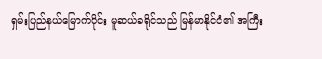ရှမ်းပြည်နယ်မြောက်ပိုင်း မူဆယ်ခရိုင်သည် မြန်မာနိုင်ငံ၏ အကြီး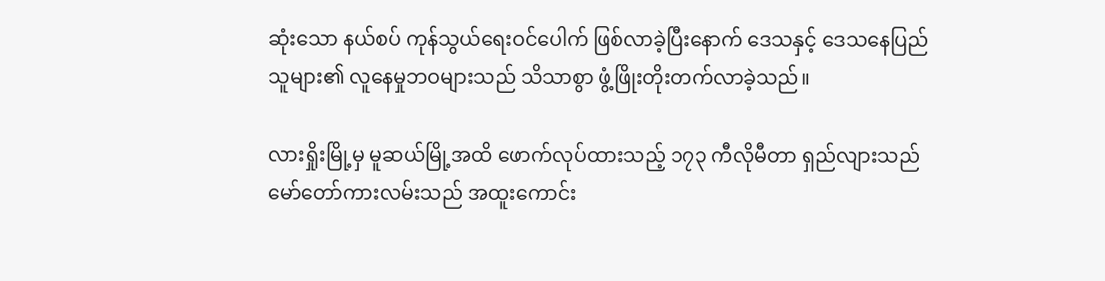ဆုံးသော နယ်စပ် ကုန်သွယ်ရေးဝင်ပေါက် ဖြစ်လာခဲ့ပြီးနောက် ဒေသနှင့် ဒေသနေပြည်သူများ၏ လူနေမှုဘဝများသည် သိသာစွာ ဖွံ့ဖြိုးတိုးတက်လာခဲ့သည်။

လားရှိုးမြို့မှ မူဆယ်မြို့အထိ ဖောက်လုပ်ထားသည့် ၁၇၃ ကီလိုမီတာ ရှည်လျားသည် မော်တော်ကားလမ်းသည် အထူးကောင်း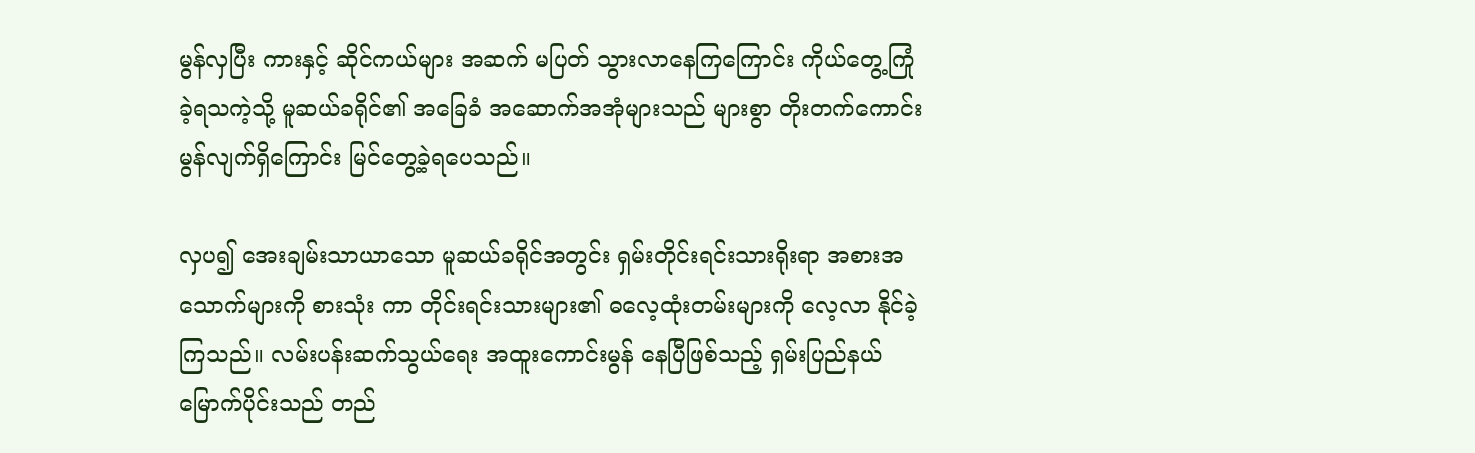မွန်လှပြီး ကားနှင့် ဆိုင်ကယ်များ အဆက် မပြတ် သွားလာနေကြကြောင်း ကိုယ်တွေ့ကြုံ ခဲ့ရသကဲ့သို့ မူဆယ်ခရိုင်၏ အခြေခံ အဆောက်အအုံများသည် များစွာ တိုးတက်ကောင်းမွန်လျက်ရှိကြောင်း မြင်တွေ့ခဲ့ရပေသည်။

လှပ၍ အေးချမ်းသာယာသော မူဆယ်ခရိုင်အတွင်း ရှမ်းတိုင်းရင်းသားရိုးရာ အစားအသောက်များကို စားသုံး ကာ တိုင်းရင်းသားများ၏ ဓလေ့ထုံးတမ်းများကို လေ့လာ နိုင်ခဲ့ကြသည်။ လမ်းပန်းဆက်သွယ်ရေး အထူးကောင်းမွန် နေပြီဖြစ်သည့် ရှမ်းပြည်နယ်မြောက်ပိုင်းသည် တည်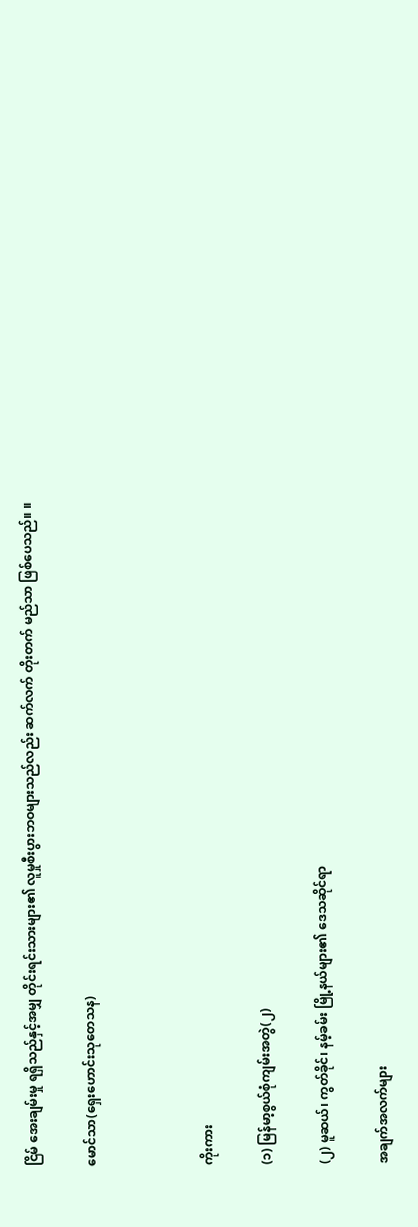ငြိမ် အေးချမ်းမှု ရရှိသည်နှင့်အမျှ တိုင်းရင်းသားများ၏ လူမှုစီးပွားဘဝများသည်လည်း ဆက်လက် တိုးတက် မည်သာ ဖြစ်ပေသည်။ ။

မောင်သာ(ရှေးဟောင်းသုတေသန)



ကိုးကား

(၁) မြန်မာ့စွယ်စုံကျမ်းအတွဲ(၂)

(၂) မူဆယ်၊ ကွတ်ခိုင်၊ နမ့်ခမ်း မြို့နယ်များ၏ ဒေသဆိုင်ရာ

အချက်အလက်များ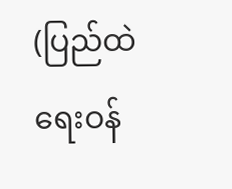(ပြည်ထဲရေးဝန်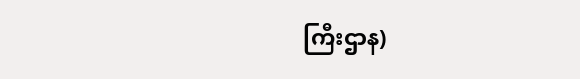ကြီးဌာန)